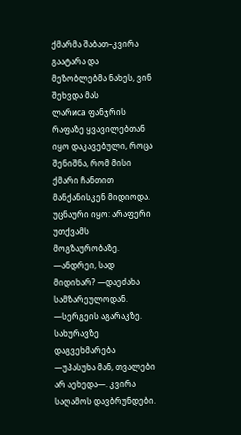ქმარმა შაბათ–კვირა გაატარა და მეზობლებმა ნახეს, ვინ შეხვდა მას
ლარиса ფანჯრის რაფაზე ყვავილებთან იყო დაკავებული, როცა შენიშნა, რომ მისი ქმარი ჩანთით მანქანისკენ მიდიოდა. უცნაური იყო: არაფერი უთქვამს მოგზაურობაზე.
—ანდრეი, სად მიდიხარ? —დაეძახა სამზარეულოდან.
—სერგეის აგარაკზე. სახურავზე დაგვეხმარება —უპასუხა მან, თვალები არ აეხედა—. კვირა საღამოს დავბრუნდები.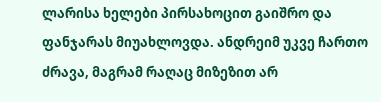ლარისა ხელები პირსახოცით გაიშრო და ფანჯარას მიუახლოვდა. ანდრეიმ უკვე ჩართო ძრავა, მაგრამ რაღაც მიზეზით არ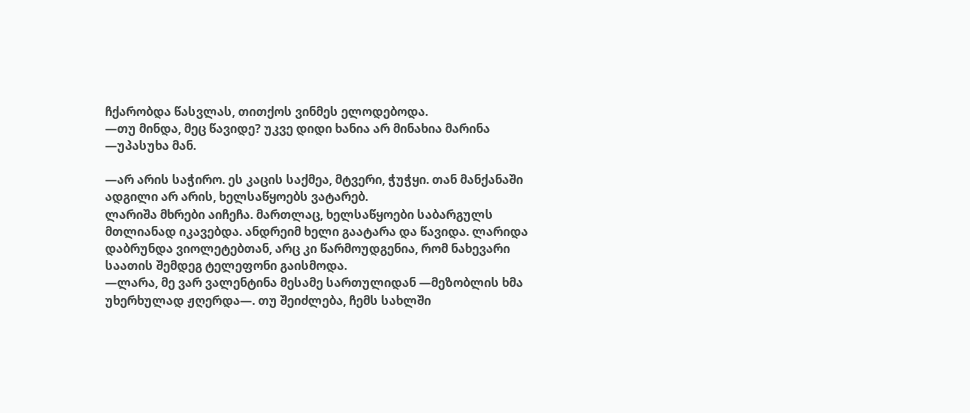ჩქარობდა წასვლას, თითქოს ვინმეს ელოდებოდა.
—თუ მინდა, მეც წავიდე? უკვე დიდი ხანია არ მინახია მარინა —უპასუხა მან.

—არ არის საჭირო. ეს კაცის საქმეა, მტვერი, ჭუჭყი. თან მანქანაში ადგილი არ არის, ხელსაწყოებს ვატარებ.
ლარიშა მხრები აიჩეჩა. მართლაც, ხელსაწყოები საბარგულს მთლიანად იკავებდა. ანდრეიმ ხელი გაატარა და წავიდა. ლარიდა დაბრუნდა ვიოლეტებთან, არც კი წარმოუდგენია, რომ ნახევარი საათის შემდეგ ტელეფონი გაისმოდა.
—ლარა, მე ვარ ვალენტინა მესამე სართულიდან —მეზობლის ხმა უხერხულად ჟღერდა—. თუ შეიძლება, ჩემს სახლში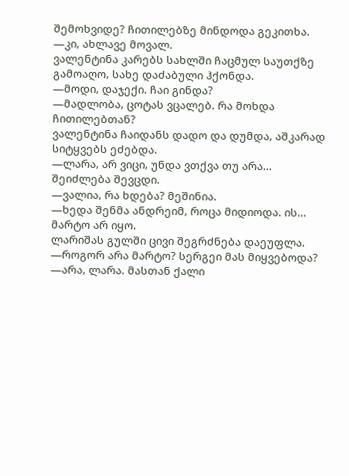შემოხვიდე? ჩითილებზე მინდოდა გეკითხა.
—კი, ახლავე მოვალ.
ვალენტინა კარებს სახლში ჩაცმულ საუთქზე გამოაღო, სახე დაძაბული ჰქონდა.
—მოდი, დაჯექი. ჩაი გინდა?
—მადლობა, ცოტას ვცალებ. რა მოხდა ჩითილებთან?
ვალენტინა ჩაიდანს დადო და დუმდა, აშკარად სიტყვებს ეძებდა.
—ლარა, არ ვიცი, უნდა ვთქვა თუ არა… შეიძლება შევცდი.
—ვალია, რა ხდება? მეშინია.
—ხედა შენმა ანდრეიმ, როცა მიდიოდა. ის… მარტო არ იყო.
ლარიშას გულში ცივი შეგრძნება დაეუფლა.
—როგორ არა მარტო? სერგეი მას მიყვებოდა?
—არა, ლარა. მასთან ქალი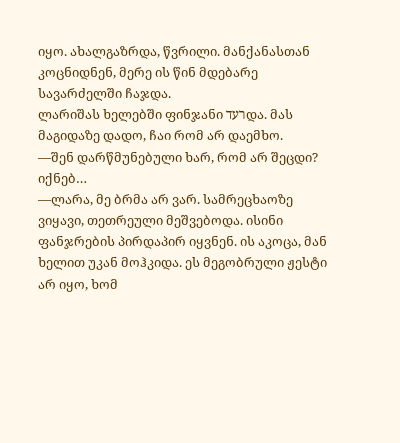იყო. ახალგაზრდა, წვრილი. მანქანასთან კოცნიდნენ, მერე ის წინ მდებარე სავარძელში ჩაჯდა.
ლარიშას ხელებში ფინჯანი רעדდა. მას მაგიდაზე დადო, ჩაი რომ არ დაემხო.
—შენ დარწმუნებული ხარ, რომ არ შეცდი? იქნებ…
—ლარა, მე ბრმა არ ვარ. სამრეცხაოზე ვიყავი, თეთრეული მეშვებოდა. ისინი ფანჯრების პირდაპირ იყვნენ. ის აკოცა, მან ხელით უკან მოჰკიდა. ეს მეგობრული ჟესტი არ იყო, ხომ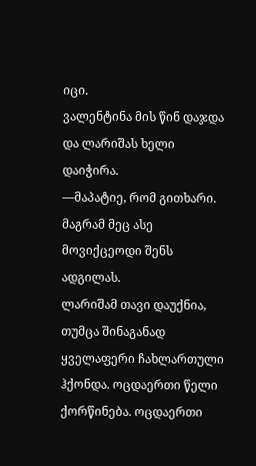იცი.
ვალენტინა მის წინ დაჯდა და ლარიშას ხელი დაიჭირა.
—მაპატიე, რომ გითხარი. მაგრამ მეც ასე მოვიქცეოდი შენს ადგილას.
ლარიშამ თავი დაუქნია, თუმცა შინაგანად ყველაფერი ჩახლართული ჰქონდა. ოცდაერთი წელი ქორწინება. ოცდაერთი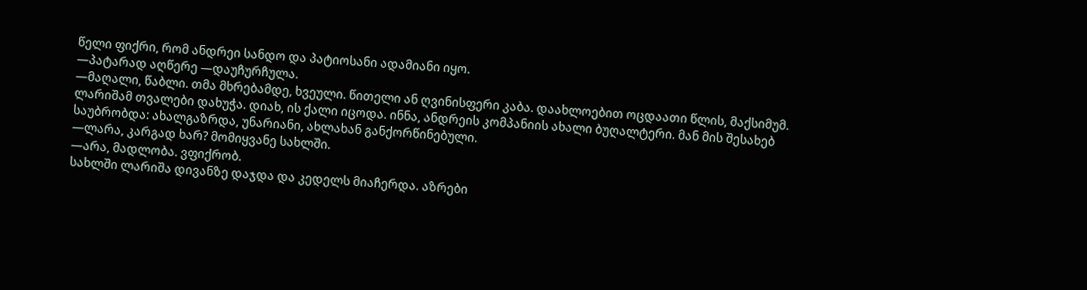წელი ფიქრი, რომ ანდრეი სანდო და პატიოსანი ადამიანი იყო.
—პატარად აღწერე —დაუჩურჩულა.
—მაღალი, წაბლი. თმა მხრებამდე, ხვეული. წითელი ან ღვინისფერი კაბა. დაახლოებით ოცდაათი წლის, მაქსიმუმ.
ლარიშამ თვალები დახუჭა. დიახ, ის ქალი იცოდა. ინნა, ანდრეის კომპანიის ახალი ბუღალტერი. მან მის შესახებ საუბრობდა: ახალგაზრდა, უნარიანი, ახლახან განქორწინებული.
—ლარა, კარგად ხარ? მომიყვანე სახლში.
—არა, მადლობა. ვფიქრობ.
სახლში ლარიშა დივანზე დაჯდა და კედელს მიაჩერდა. აზრები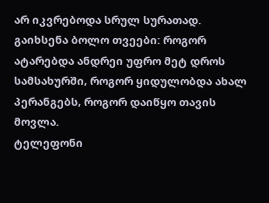არ იკვრებოდა სრულ სურათად. გაიხსენა ბოლო თვეები: როგორ ატარებდა ანდრეი უფრო მეტ დროს სამსახურში, როგორ ყიდულობდა ახალ პერანგებს, როგორ დაიწყო თავის მოვლა.
ტელეფონი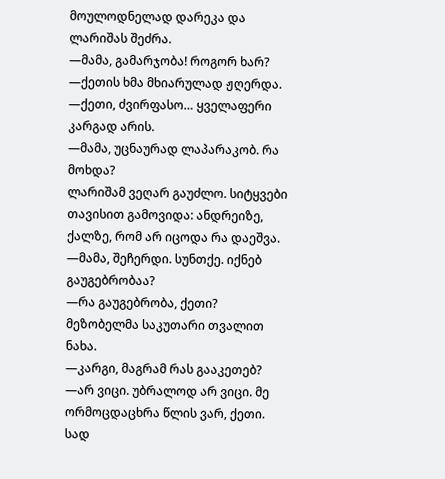მოულოდნელად დარეკა და ლარიშას შეძრა.
—მამა, გამარჯობა! როგორ ხარ? —ქეთის ხმა მხიარულად ჟღერდა.
—ქეთი, ძვირფასო… ყველაფერი კარგად არის.
—მამა, უცნაურად ლაპარაკობ. რა მოხდა?
ლარიშამ ვეღარ გაუძლო. სიტყვები თავისით გამოვიდა: ანდრეიზე, ქალზე, რომ არ იცოდა რა დაეშვა.
—მამა, შეჩერდი. სუნთქე. იქნებ გაუგებრობაა?
—რა გაუგებრობა, ქეთი? მეზობელმა საკუთარი თვალით ნახა.
—კარგი, მაგრამ რას გააკეთებ?
—არ ვიცი. უბრალოდ არ ვიცი. მე ორმოცდაცხრა წლის ვარ, ქეთი. სად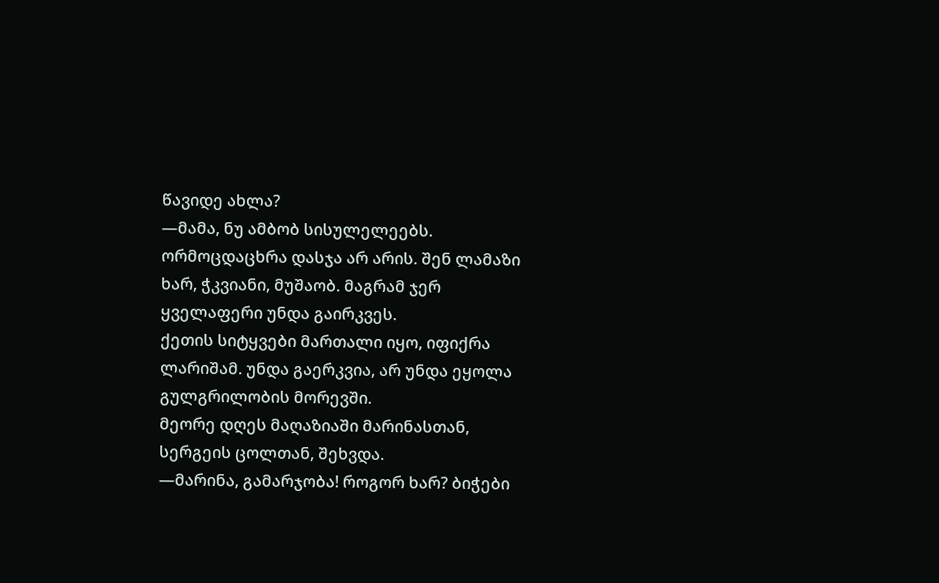წავიდე ახლა?
—მამა, ნუ ამბობ სისულელეებს. ორმოცდაცხრა დასჯა არ არის. შენ ლამაზი ხარ, ჭკვიანი, მუშაობ. მაგრამ ჯერ ყველაფერი უნდა გაირკვეს.
ქეთის სიტყვები მართალი იყო, იფიქრა ლარიშამ. უნდა გაერკვია, არ უნდა ეყოლა გულგრილობის მორევში.
მეორე დღეს მაღაზიაში მარინასთან, სერგეის ცოლთან, შეხვდა.
—მარინა, გამარჯობა! როგორ ხარ? ბიჭები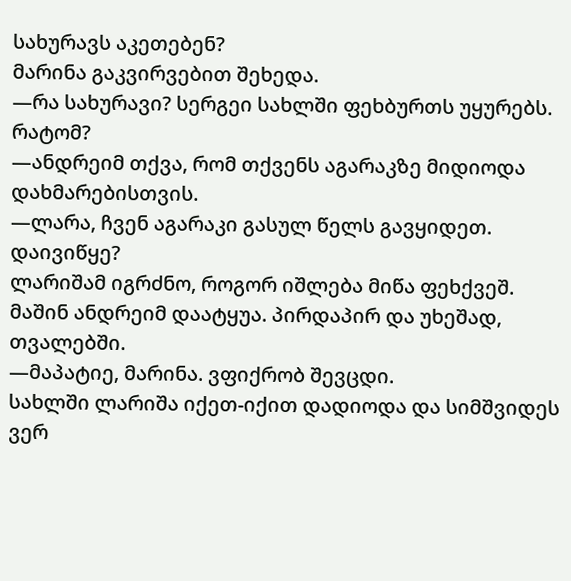სახურავს აკეთებენ?
მარინა გაკვირვებით შეხედა.
—რა სახურავი? სერგეი სახლში ფეხბურთს უყურებს. რატომ?
—ანდრეიმ თქვა, რომ თქვენს აგარაკზე მიდიოდა დახმარებისთვის.
—ლარა, ჩვენ აგარაკი გასულ წელს გავყიდეთ. დაივიწყე?
ლარიშამ იგრძნო, როგორ იშლება მიწა ფეხქვეშ. მაშინ ანდრეიმ დაატყუა. პირდაპირ და უხეშად, თვალებში.
—მაპატიე, მარინა. ვფიქრობ შევცდი.
სახლში ლარიშა იქეთ-იქით დადიოდა და სიმშვიდეს ვერ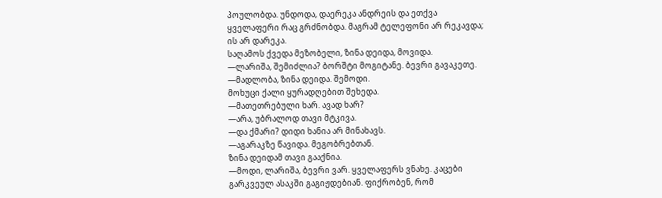პოულობდა. უნდოდა, დაერეკა ანდრეის და ეთქვა ყველაფერი რაც გრძნობდა. მაგრამ ტელეფონი არ რეკავდა; ის არ დარეკა.
საღამოს ქვედა მეზობელი, ზინა დეიდა, მოვიდა.
—ლარიშა, შემიძლია? ბორშტი მოგიტანე. ბევრი გავაკეთე.
—მადლობა, ზინა დეიდა. შემოდი.
მოხუცი ქალი ყურადღებით შეხედა.
—მათეთრებული ხარ. ავად ხარ?
—არა, უბრალოდ თავი მტკივა.
—და ქმარი? დიდი ხანია არ მინახავს.
—აგარაკზე წავიდა. მეგობრებთან.
ზინა დეიდამ თავი გააქნია.
—მოდი, ლარიშა, ბევრი ვარ. ყველაფერს ვნახე. კაცები გარკვეულ ასაკში გაგიჟდებიან. ფიქრობენ, რომ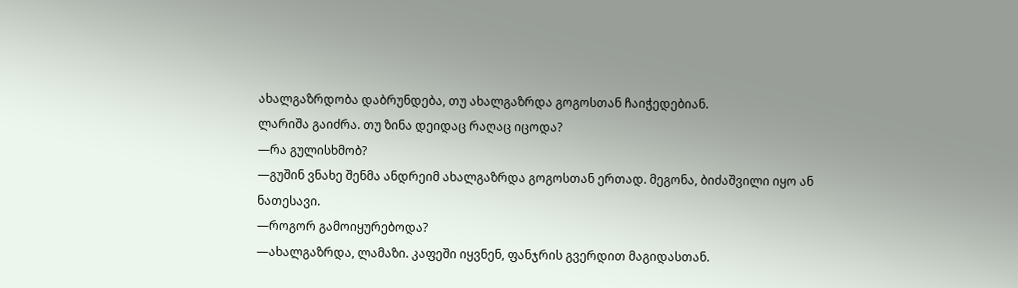ახალგაზრდობა დაბრუნდება, თუ ახალგაზრდა გოგოსთან ჩაიჭედებიან.
ლარიშა გაიძრა. თუ ზინა დეიდაც რაღაც იცოდა?
—რა გულისხმობ?
—გუშინ ვნახე შენმა ანდრეიმ ახალგაზრდა გოგოსთან ერთად. მეგონა, ბიძაშვილი იყო ან ნათესავი.
—როგორ გამოიყურებოდა?
—ახალგაზრდა, ლამაზი. კაფეში იყვნენ, ფანჯრის გვერდით მაგიდასთან.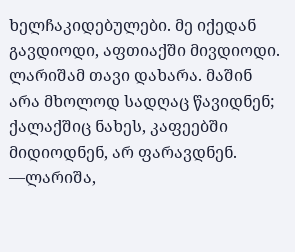ხელჩაკიდებულები. მე იქედან გავდიოდი, აფთიაქში მივდიოდი.
ლარიშამ თავი დახარა. მაშინ არა მხოლოდ სადღაც წავიდნენ; ქალაქშიც ნახეს, კაფეებში მიდიოდნენ, არ ფარავდნენ.
—ლარიშა,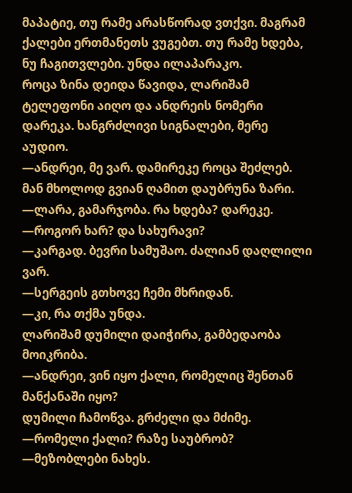მაპატიე, თუ რამე არასწორად ვთქვი. მაგრამ ქალები ერთმანეთს ვუგებთ. თუ რამე ხდება, ნუ ჩაგითვლები. უნდა ილაპარაკო.
როცა ზინა დეიდა წავიდა, ლარიშამ ტელეფონი აიღო და ანდრეის ნომერი დარეკა. ხანგრძლივი სიგნალები, მერე აუდიო.
—ანდრეი, მე ვარ. დამირეკე როცა შეძლებ.
მან მხოლოდ გვიან ღამით დაუბრუნა ზარი.
—ლარა, გამარჯობა. რა ხდება? დარეკე.
—როგორ ხარ? და სახურავი?
—კარგად. ბევრი სამუშაო. ძალიან დაღლილი ვარ.
—სერგეის გთხოვე ჩემი მხრიდან.
—კი, რა თქმა უნდა.
ლარიშამ დუმილი დაიჭირა, გამბედაობა მოიკრიბა.
—ანდრეი, ვინ იყო ქალი, რომელიც შენთან მანქანაში იყო?
დუმილი ჩამოწვა. გრძელი და მძიმე.
—რომელი ქალი? რაზე საუბრობ?
—მეზობლები ნახეს.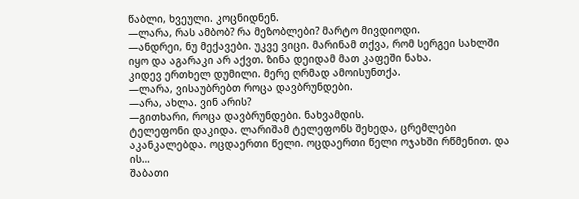წაბლი, ხვეული. კოცნიდნენ.
—ლარა, რას ამბობ? რა მეზობლები? მარტო მივდიოდი.
—ანდრეი, ნუ მექავები. უკვე ვიცი. მარინამ თქვა, რომ სერგეი სახლში იყო და აგარაკი არ აქვთ. ზინა დეიდამ მათ კაფეში ნახა.
კიდევ ერთხელ დუმილი. მერე ღრმად ამოისუნთქა.
—ლარა, ვისაუბრებთ როცა დავბრუნდები.
—არა, ახლა. ვინ არის?
—გითხარი, როცა დავბრუნდები. ნახვამდის.
ტელეფონი დაკიდა. ლარიშამ ტელეფონს შეხედა, ცრემლები აკანკალებდა. ოცდაერთი წელი. ოცდაერთი წელი ოჯახში რწმენით. და ის…
შაბათი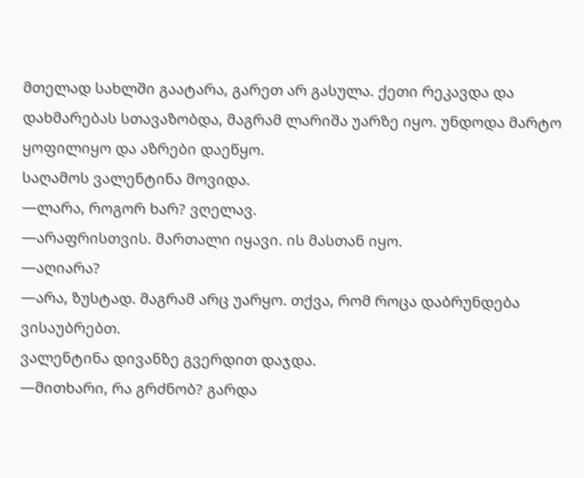მთელად სახლში გაატარა, გარეთ არ გასულა. ქეთი რეკავდა და დახმარებას სთავაზობდა, მაგრამ ლარიშა უარზე იყო. უნდოდა მარტო ყოფილიყო და აზრები დაეწყო.
საღამოს ვალენტინა მოვიდა.
—ლარა, როგორ ხარ? ვღელავ.
—არაფრისთვის. მართალი იყავი. ის მასთან იყო.
—აღიარა?
—არა, ზუსტად. მაგრამ არც უარყო. თქვა, რომ როცა დაბრუნდება ვისაუბრებთ.
ვალენტინა დივანზე გვერდით დაჯდა.
—მითხარი, რა გრძნობ? გარდა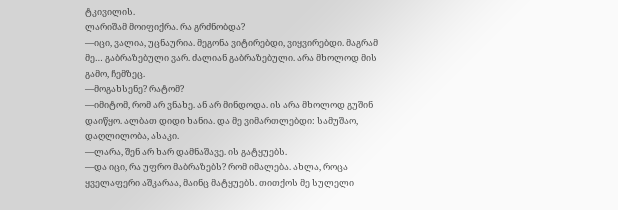ტკივილის.
ლარიშამ მოიფიქრა. რა გრძნობდა?
—იცი, ვალია, უცნაურია. მეგონა ვიტირებდი, ვიყვირებდი. მაგრამ მე… გაბრაზებული ვარ. ძალიან გაბრაზებული. არა მხოლოდ მის გამო, ჩემზეც.
—მოგახსენე? რატომ?
—იმიტომ, რომ არ ვნახე. ან არ მინდოდა. ის არა მხოლოდ გუშინ დაიწყო. ალბათ დიდი ხანია. და მე ვიმართლებდი: სამუშაო, დაღლილობა, ასაკი.
—ლარა, შენ არ ხარ დამნაშავე. ის გატყუებს.
—და იცი, რა უფრო მაბრაზებს? რომ იმალება. ახლა, როცა ყველაფერი აშკარაა, მაინც მატყუებს. თითქოს მე სულელი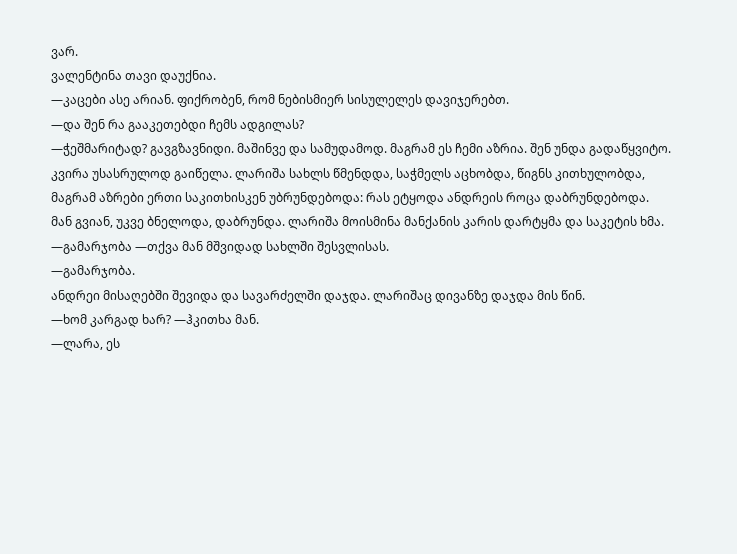ვარ.
ვალენტინა თავი დაუქნია.
—კაცები ასე არიან. ფიქრობენ, რომ ნებისმიერ სისულელეს დავიჯერებთ.
—და შენ რა გააკეთებდი ჩემს ადგილას?
—ჭეშმარიტად? გავგზავნიდი. მაშინვე და სამუდამოდ. მაგრამ ეს ჩემი აზრია. შენ უნდა გადაწყვიტო.
კვირა უსასრულოდ გაიწელა. ლარიშა სახლს წმენდდა, საჭმელს აცხობდა, წიგნს კითხულობდა, მაგრამ აზრები ერთი საკითხისკენ უბრუნდებოდა: რას ეტყოდა ანდრეის როცა დაბრუნდებოდა.
მან გვიან, უკვე ბნელოდა, დაბრუნდა. ლარიშა მოისმინა მანქანის კარის დარტყმა და საკეტის ხმა.
—გამარჯობა —თქვა მან მშვიდად სახლში შესვლისას.
—გამარჯობა.
ანდრეი მისაღებში შევიდა და სავარძელში დაჯდა. ლარიშაც დივანზე დაჯდა მის წინ.
—ხომ კარგად ხარ? —ჰკითხა მან.
—ლარა, ეს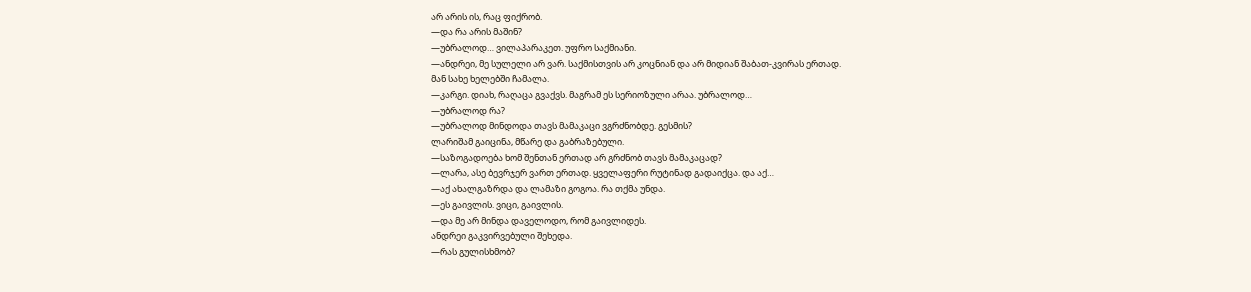არ არის ის, რაც ფიქრობ.
—და რა არის მაშინ?
—უბრალოდ… ვილაპარაკეთ. უფრო საქმიანი.
—ანდრეი, მე სულელი არ ვარ. საქმისთვის არ კოცნიან და არ მიდიან შაბათ-კვირას ერთად.
მან სახე ხელებში ჩამალა.
—კარგი. დიახ, რაღაცა გვაქვს. მაგრამ ეს სერიოზული არაა. უბრალოდ…
—უბრალოდ რა?
—უბრალოდ მინდოდა თავს მამაკაცი ვგრძნობდე. გესმის?
ლარიშამ გაიცინა, მწარე და გაბრაზებული.
—საზოგადოება ხომ შენთან ერთად არ გრძნობ თავს მამაკაცად?
—ლარა, ასე ბევრჯერ ვართ ერთად. ყველაფერი რუტინად გადაიქცა. და აქ…
—აქ ახალგაზრდა და ლამაზი გოგოა. რა თქმა უნდა.
—ეს გაივლის. ვიცი, გაივლის.
—და მე არ მინდა დაველოდო, რომ გაივლიდეს.
ანდრეი გაკვირვებული შეხედა.
—რას გულისხმობ?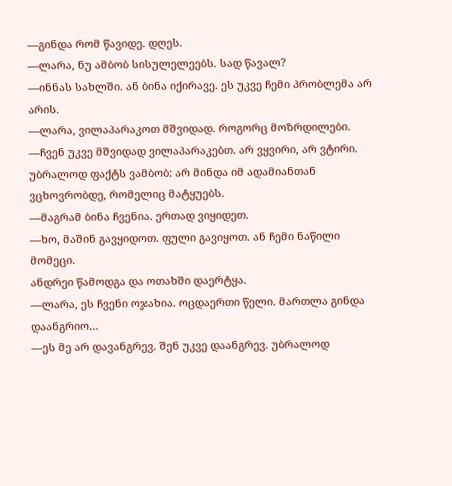—გინდა რომ წავიდე. დღეს.
—ლარა, ნუ ამბობ სისულელეებს. სად წავალ?
—ინნას სახლში. ან ბინა იქირავე. ეს უკვე ჩემი პრობლემა არ არის.
—ლარა, ვილაპარაკოთ მშვიდად. როგორც მოზრდილები.
—ჩვენ უკვე მშვიდად ვილაპარაკებთ. არ ვყვირი, არ ვტირი. უბრალოდ ფაქტს ვამბობ: არ მინდა იმ ადამიანთან ვცხოვრობდე, რომელიც მატყუებს.
—მაგრამ ბინა ჩვენია. ერთად ვიყიდეთ.
—ხო, მაშინ გავყიდოთ. ფული გავიყოთ. ან ჩემი ნაწილი მომეცი.
ანდრეი წამოდგა და ოთახში დაერტყა.
—ლარა, ეს ჩვენი ოჯახია. ოცდაერთი წელი. მართლა გინდა დაანგრიო…
—ეს მე არ დავანგრევ. შენ უკვე დაანგრევ. უბრალოდ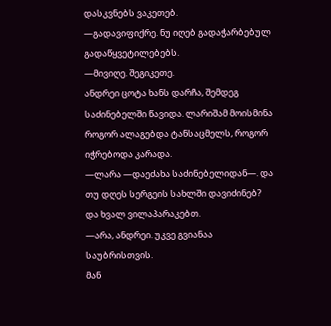დასკვნებს ვაკეთებ.
—გადავიფიქრე. ნუ იღებ გადაჭარბებულ გადაწყვეტილებებს.
—მივიღე. შეგიკეთე.
ანდრეი ცოტა ხანს დარჩა, შემდეგ საძინებელში წავიდა. ლარიშამ მოისმინა როგორ ალაგებდა ტანსაცმელს, როგორ იჭრებოდა კარადა.
—ლარა —დაეძახა საძინებელიდან—. და თუ დღეს სერგეის სახლში დავიძინებ? და ხვალ ვილაპარაკებთ.
—არა, ანდრეი. უკვე გვიანაა საუბრისთვის.
მან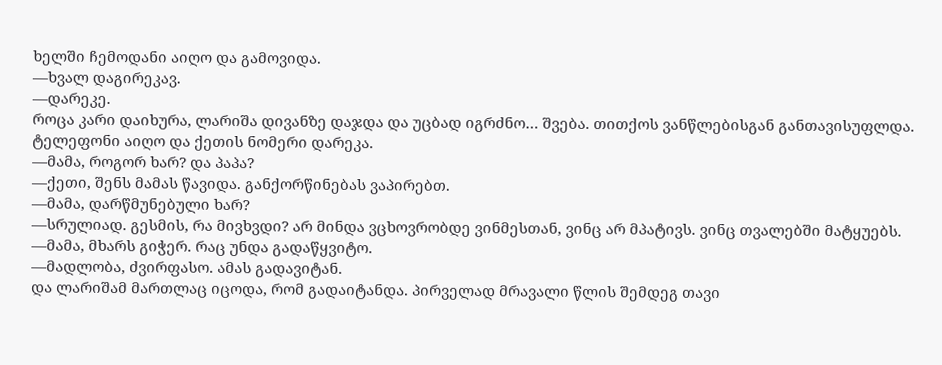ხელში ჩემოდანი აიღო და გამოვიდა.
—ხვალ დაგირეკავ.
—დარეკე.
როცა კარი დაიხურა, ლარიშა დივანზე დაჯდა და უცბად იგრძნო… შვება. თითქოს ვანწლებისგან განთავისუფლდა.
ტელეფონი აიღო და ქეთის ნომერი დარეკა.
—მამა, როგორ ხარ? და პაპა?
—ქეთი, შენს მამას წავიდა. განქორწინებას ვაპირებთ.
—მამა, დარწმუნებული ხარ?
—სრულიად. გესმის, რა მივხვდი? არ მინდა ვცხოვრობდე ვინმესთან, ვინც არ მპატივს. ვინც თვალებში მატყუებს.
—მამა, მხარს გიჭერ. რაც უნდა გადაწყვიტო.
—მადლობა, ძვირფასო. ამას გადავიტან.
და ლარიშამ მართლაც იცოდა, რომ გადაიტანდა. პირველად მრავალი წლის შემდეგ თავი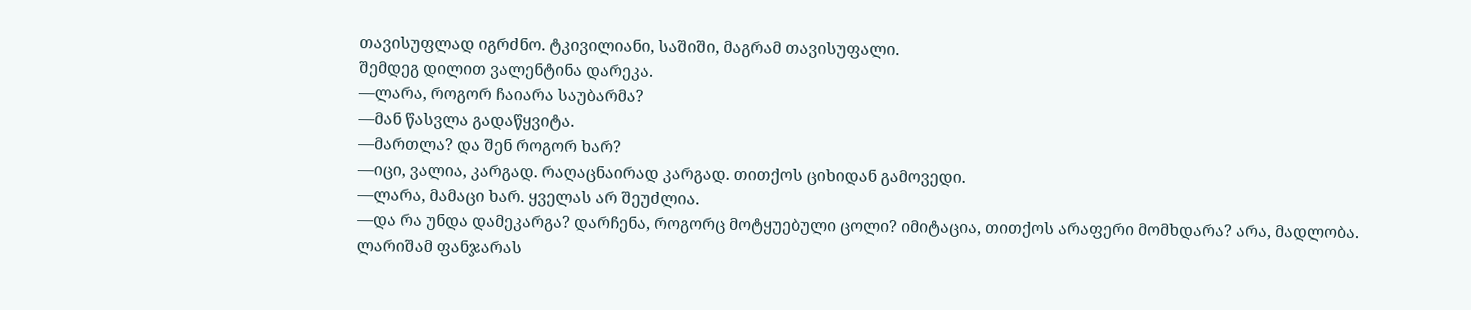თავისუფლად იგრძნო. ტკივილიანი, საშიში, მაგრამ თავისუფალი.
შემდეგ დილით ვალენტინა დარეკა.
—ლარა, როგორ ჩაიარა საუბარმა?
—მან წასვლა გადაწყვიტა.
—მართლა? და შენ როგორ ხარ?
—იცი, ვალია, კარგად. რაღაცნაირად კარგად. თითქოს ციხიდან გამოვედი.
—ლარა, მამაცი ხარ. ყველას არ შეუძლია.
—და რა უნდა დამეკარგა? დარჩენა, როგორც მოტყუებული ცოლი? იმიტაცია, თითქოს არაფერი მომხდარა? არა, მადლობა.
ლარიშამ ფანჯარას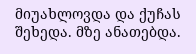მიუახლოვდა და ქუჩას შეხედა. მზე ანათებდა.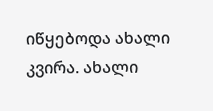იწყებოდა ახალი კვირა. ახალი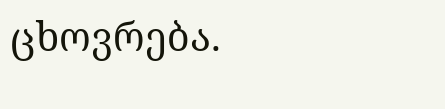ცხოვრება.